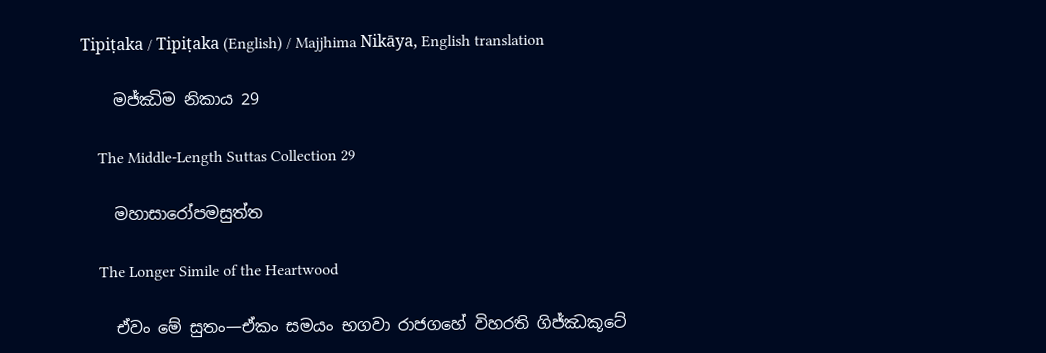Tipiṭaka / Tipiṭaka (English) / Majjhima Nikāya, English translation

    මජ්ඣිම නිකාය 29

    The Middle-Length Suttas Collection 29

    මහාසාරෝපමසුත්ත

    The Longer Simile of the Heartwood

    ඒවං මේ සුතං—ඒකං සමයං භගවා රාජගහේ විහරති ගිජ්ඣකූටේ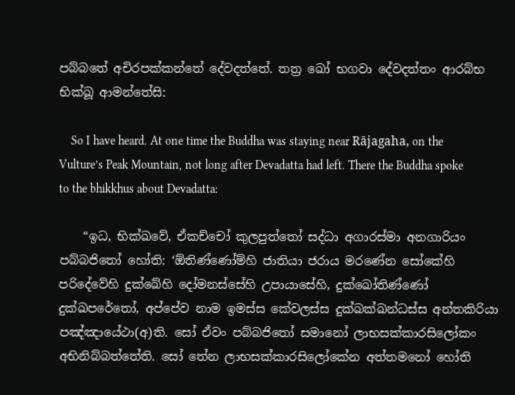පබ්බතේ අචිරපක්කන්තේ දේවදත්තේ. තත්‍ර ඛෝ භගවා දේවදත්තං ආරබ්භ භික්ඛූ ආමන්තේසි:

    So I have heard. At one time the Buddha was staying near Rājagaha, on the Vulture’s Peak Mountain, not long after Devadatta had left. There the Buddha spoke to the bhikkhus about Devadatta:

    “ඉධ, භික්ඛවේ, ඒකච්චෝ කුලපුත්තෝ සද්ධා අගාරස්මා අනගාරියං පබ්බජිතෝ හෝති: ‘ඕතිණ්ණෝම්හි ජාතියා ජරාය මරණේන සෝකේහි පරිදේවේහි දුක්ඛේහි දෝමනස්සේහි උපායාසේහි, දුක්ඛෝතිණ්ණෝ දුක්ඛපරේතෝ, අප්පේව නාම ඉමස්ස කේවලස්ස දුක්ඛක්ඛන්ධස්ස අන්තකිරියා පඤ්ඤායේථා(අ)ති. සෝ ඒවං පබ්බජිතෝ සමානෝ ලාභසක්කාරසිලෝකං අභිනිබ්බත්තේති. සෝ තේන ලාභසක්කාරසිලෝකේන අත්තමනෝ හෝති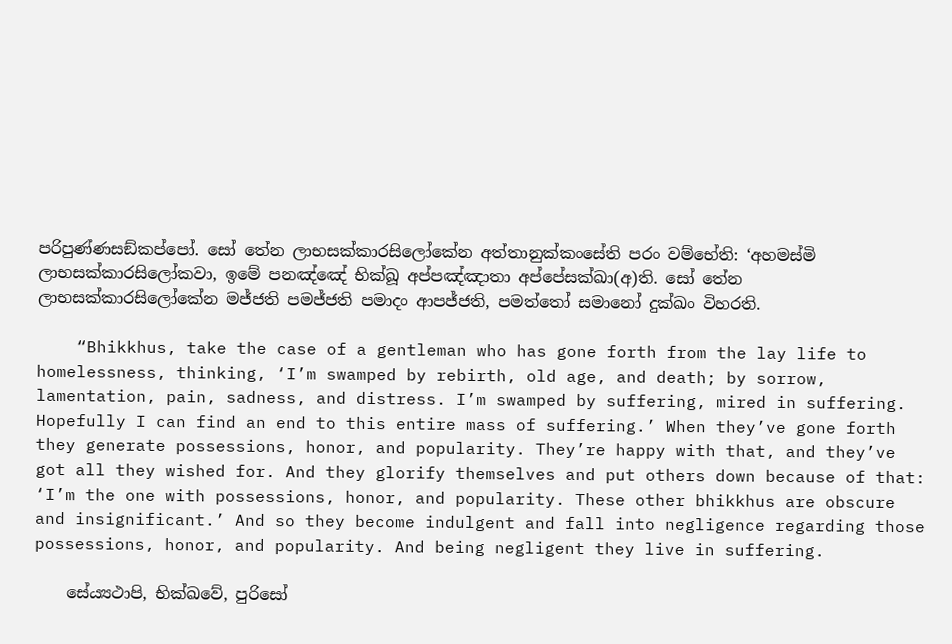පරිපුණ්ණසඞ්කප්පෝ. සෝ තේන ලාභසක්කාරසිලෝකේන අත්තානුක්කංසේති පරං වම්භේති: ‘අහමස්මි ලාභසක්කාරසිලෝකවා, ඉමේ පනඤ්ඤේ භික්ඛූ අප්පඤ්ඤාතා අප්පේසක්ඛා(අ)ති. සෝ තේන ලාභසක්කාරසිලෝකේන මජ්ජති පමජ්ජති පමාදං ආපජ්ජති, පමත්තෝ සමානෝ දුක්ඛං විහරති.

    “Bhikkhus, take the case of a gentleman who has gone forth from the lay life to homelessness, thinking, ‘I’m swamped by rebirth, old age, and death; by sorrow, lamentation, pain, sadness, and distress. I’m swamped by suffering, mired in suffering. Hopefully I can find an end to this entire mass of suffering.’ When they’ve gone forth they generate possessions, honor, and popularity. They’re happy with that, and they’ve got all they wished for. And they glorify themselves and put others down because of that: ‘I’m the one with possessions, honor, and popularity. These other bhikkhus are obscure and insignificant.’ And so they become indulgent and fall into negligence regarding those possessions, honor, and popularity. And being negligent they live in suffering.

    සේය්‍යථාපි, භික්ඛවේ, පුරිසෝ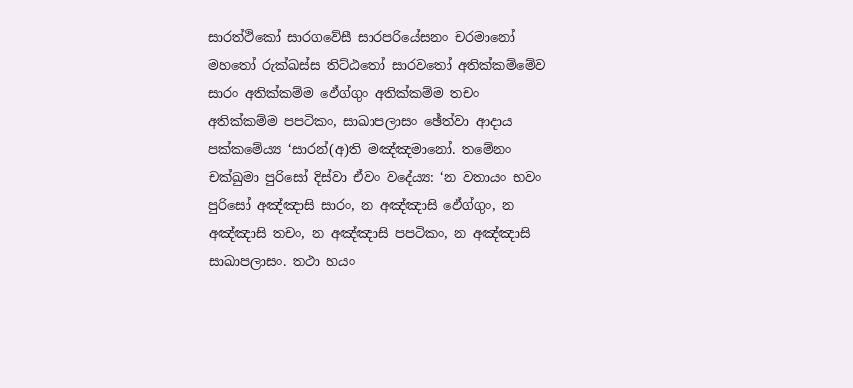සාරත්ථිකෝ සාරගවේසී සාරපරියේසනං චරමානෝ මහතෝ රුක්ඛස්ස තිට්ඨතෝ සාරවතෝ අතික්කම්මේව සාරං අතික්කම්ම ඵේග්ගුං අතික්කම්ම තචං අතික්කම්ම පපටිකං, සාඛාපලාසං ඡේත්වා ආදාය පක්කමේය්‍ය ‘සාරන්(අ)ති මඤ්ඤමානෝ. තමේනං චක්ඛුමා පුරිසෝ දිස්වා ඒවං වදේය්‍ය: ‘න වතායං භවං පුරිසෝ අඤ්ඤාසි සාරං, න අඤ්ඤාසි ඵේග්ගුං, න අඤ්ඤාසි තචං, න අඤ්ඤාසි පපටිකං, න අඤ්ඤාසි සාඛාපලාසං. තථා හයං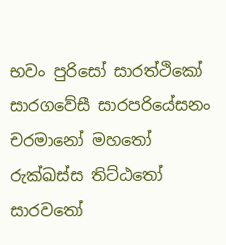භවං පුරිසෝ සාරත්ථිකෝ සාරගවේසී සාරපරියේසනං චරමානෝ මහතෝ රුක්ඛස්ස තිට්ඨතෝ සාරවතෝ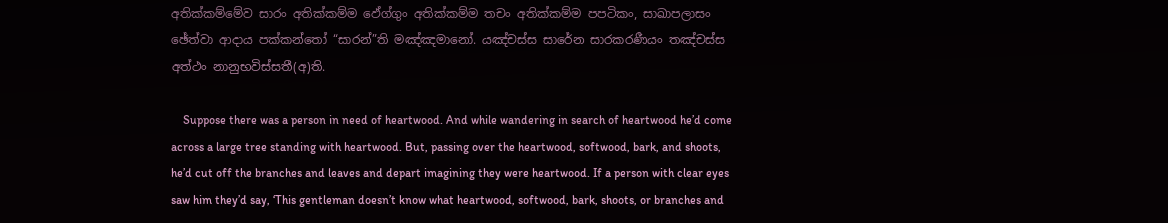අතික්කම්මේව සාරං අතික්කම්ම ඵේග්ගුං අතික්කම්ම තචං අතික්කම්ම පපටිකං, සාඛාපලාසං ඡේත්වා ආදාය පක්කන්තෝ “සාරන්”ති මඤ්ඤමානෝ. යඤ්චස්ස සාරේන සාරකරණීයං තඤ්චස්ස අත්ථං නානුභවිස්සතී(අ)ති.

    Suppose there was a person in need of heartwood. And while wandering in search of heartwood he’d come across a large tree standing with heartwood. But, passing over the heartwood, softwood, bark, and shoots, he’d cut off the branches and leaves and depart imagining they were heartwood. If a person with clear eyes saw him they’d say, ‘This gentleman doesn’t know what heartwood, softwood, bark, shoots, or branches and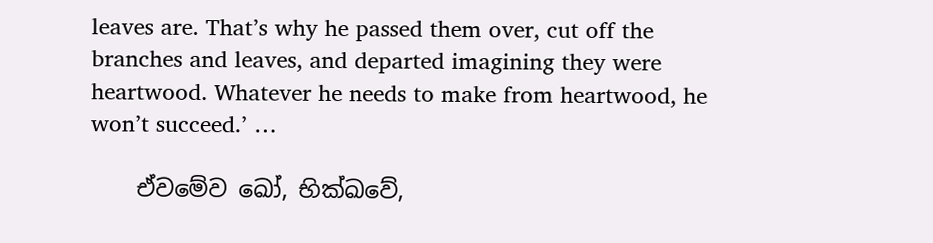leaves are. That’s why he passed them over, cut off the branches and leaves, and departed imagining they were heartwood. Whatever he needs to make from heartwood, he won’t succeed.’ …

    ඒවමේව ඛෝ, භික්ඛවේ,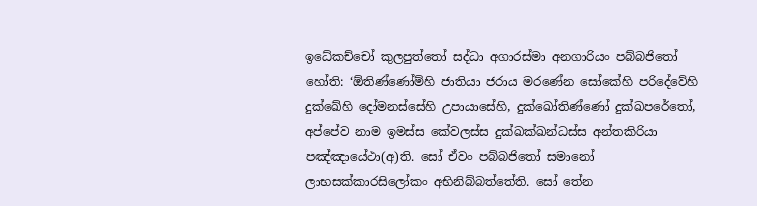ඉධේකච්චෝ කුලපුත්තෝ සද්ධා අගාරස්මා අනගාරියං පබ්බජිතෝ හෝති: ‘ඕතිණ්ණෝම්හි ජාතියා ජරාය මරණේන සෝකේහි පරිදේවේහි දුක්ඛේහි දෝමනස්සේහි උපායාසේහි, දුක්ඛෝතිණ්ණෝ දුක්ඛපරේතෝ, අප්පේව නාම ඉමස්ස කේවලස්ස දුක්ඛක්ඛන්ධස්ස අන්තකිරියා පඤ්ඤායේථා(අ)ති. සෝ ඒවං පබ්බජිතෝ සමානෝ ලාභසක්කාරසිලෝකං අභිනිබ්බත්තේති. සෝ තේන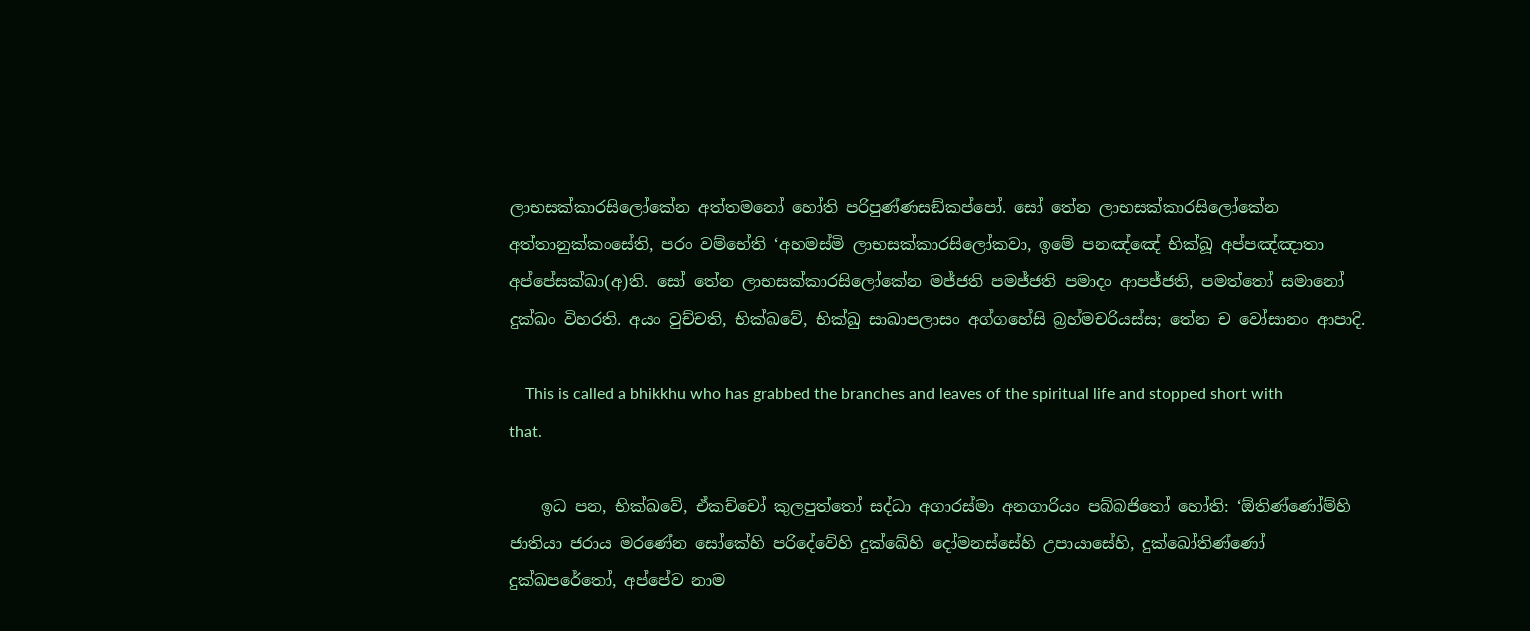ලාභසක්කාරසිලෝකේන අත්තමනෝ හෝති පරිපුණ්ණසඞ්කප්පෝ. සෝ තේන ලාභසක්කාරසිලෝකේන අත්තානුක්කංසේති, පරං වම්භේති ‘අහමස්මි ලාභසක්කාරසිලෝකවා, ඉමේ පනඤ්ඤේ භික්ඛූ අප්පඤ්ඤාතා අප්පේසක්ඛා(අ)ති. සෝ තේන ලාභසක්කාරසිලෝකේන මජ්ජති පමජ්ජති පමාදං ආපජ්ජති, පමත්තෝ සමානෝ දුක්ඛං විහරති. අයං වුච්චති, භික්ඛවේ, භික්ඛු සාඛාපලාසං අග්ගහේසි බ්‍රහ්මචරියස්ස; තේන ච වෝසානං ආපාදි.

    This is called a bhikkhu who has grabbed the branches and leaves of the spiritual life and stopped short with that.

    ඉධ පන, භික්ඛවේ, ඒකච්චෝ කුලපුත්තෝ සද්ධා අගාරස්මා අනගාරියං පබ්බජිතෝ හෝති: ‘ඕතිණ්ණෝම්හි ජාතියා ජරාය මරණේන සෝකේහි පරිදේවේහි දුක්ඛේහි දෝමනස්සේහි උපායාසේහි, දුක්ඛෝතිණ්ණෝ දුක්ඛපරේතෝ, අප්පේව නාම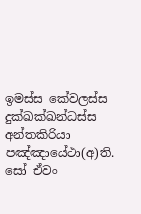ඉමස්ස කේවලස්ස දුක්ඛක්ඛන්ධස්ස අන්තකිරියා පඤ්ඤායේථා(අ)ති. සෝ ඒවං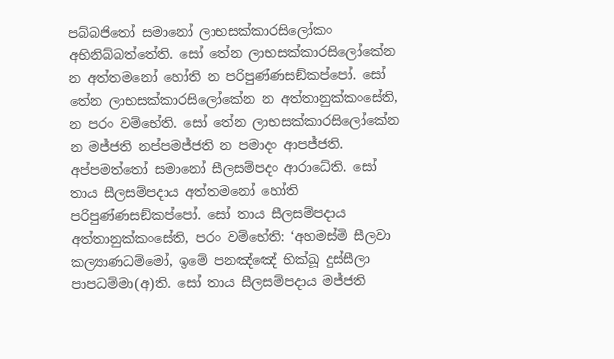පබ්බජිතෝ සමානෝ ලාභසක්කාරසිලෝකං අභිනිබ්බත්තේති. සෝ තේන ලාභසක්කාරසිලෝකේන න අත්තමනෝ හෝති න පරිපුණ්ණසඞ්කප්පෝ. සෝ තේන ලාභසක්කාරසිලෝකේන න අත්තානුක්කංසේති, න පරං වම්භේති. සෝ තේන ලාභසක්කාරසිලෝකේන න මජ්ජති නප්පමජ්ජති න පමාදං ආපජ්ජති. අප්පමත්තෝ සමානෝ සීලසම්පදං ආරාධේති. සෝ තාය සීලසම්පදාය අත්තමනෝ හෝති පරිපුණ්ණසඞ්කප්පෝ. සෝ තාය සීලසම්පදාය අත්තානුක්කංසේති, පරං වම්භේති: ‘අහමස්මි සීලවා කල්‍යාණධම්මෝ, ඉමේ පනඤ්ඤේ භික්ඛූ දුස්සීලා පාපධම්මා(අ)ති. සෝ තාය සීලසම්පදාය මජ්ජති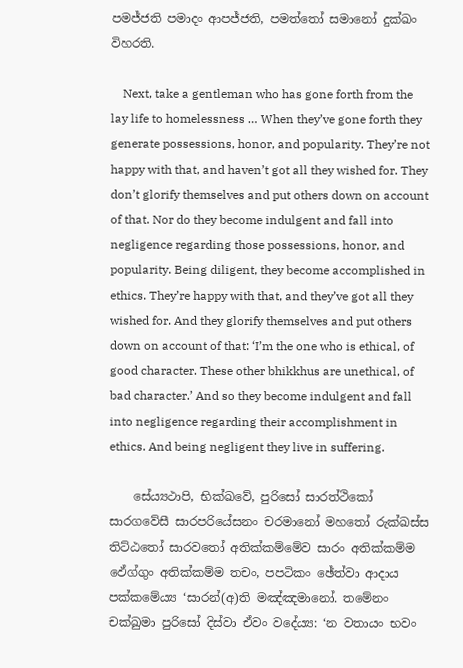පමජ්ජති පමාදං ආපජ්ජති, පමත්තෝ සමානෝ දුක්ඛං විහරති.

    Next, take a gentleman who has gone forth from the lay life to homelessness … When they’ve gone forth they generate possessions, honor, and popularity. They’re not happy with that, and haven’t got all they wished for. They don’t glorify themselves and put others down on account of that. Nor do they become indulgent and fall into negligence regarding those possessions, honor, and popularity. Being diligent, they become accomplished in ethics. They’re happy with that, and they’ve got all they wished for. And they glorify themselves and put others down on account of that: ‘I’m the one who is ethical, of good character. These other bhikkhus are unethical, of bad character.’ And so they become indulgent and fall into negligence regarding their accomplishment in ethics. And being negligent they live in suffering.

    සේය්‍යථාපි, භික්ඛවේ, පුරිසෝ සාරත්ථිකෝ සාරගවේසී සාරපරියේසනං චරමානෝ මහතෝ රුක්ඛස්ස තිට්ඨතෝ සාරවතෝ අතික්කම්මේව සාරං අතික්කම්ම ඵේග්ගුං අතික්කම්ම තචං, පපටිකං ඡේත්වා ආදාය පක්කමේය්‍ය ‘සාරන්(අ)ති මඤ්ඤමානෝ. තමේනං චක්ඛුමා පුරිසෝ දිස්වා ඒවං වදේය්‍ය: ‘න වතායං භවං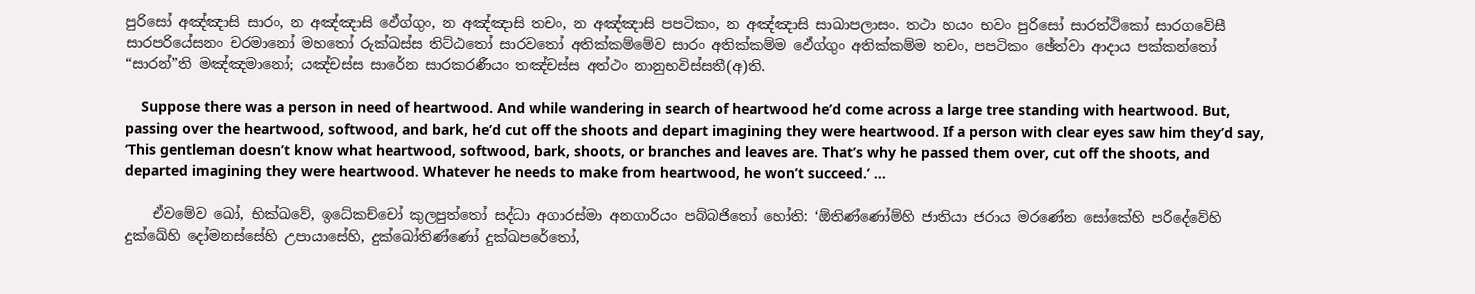පුරිසෝ අඤ්ඤාසි සාරං, න අඤ්ඤාසි ඵේග්ගුං, න අඤ්ඤාසි තචං, න අඤ්ඤාසි පපටිකං, න අඤ්ඤාසි සාඛාපලාසං. තථා හයං භවං පුරිසෝ සාරත්ථිකෝ සාරගවේසී සාරපරියේසනං චරමානෝ මහතෝ රුක්ඛස්ස තිට්ඨතෝ සාරවතෝ අතික්කම්මේව සාරං අතික්කම්ම ඵේග්ගුං අතික්කම්ම තචං, පපටිකං ඡේත්වා ආදාය පක්කන්තෝ “සාරන්”ති මඤ්ඤමානෝ; යඤ්චස්ස සාරේන සාරකරණීයං තඤ්චස්ස අත්ථං නානුභවිස්සතී(අ)ති.

    Suppose there was a person in need of heartwood. And while wandering in search of heartwood he’d come across a large tree standing with heartwood. But, passing over the heartwood, softwood, and bark, he’d cut off the shoots and depart imagining they were heartwood. If a person with clear eyes saw him they’d say, ‘This gentleman doesn’t know what heartwood, softwood, bark, shoots, or branches and leaves are. That’s why he passed them over, cut off the shoots, and departed imagining they were heartwood. Whatever he needs to make from heartwood, he won’t succeed.’ …

    ඒවමේව ඛෝ, භික්ඛවේ, ඉධේකච්චෝ කුලපුත්තෝ සද්ධා අගාරස්මා අනගාරියං පබ්බජිතෝ හෝති: ‘ඕතිණ්ණෝම්හි ජාතියා ජරාය මරණේන සෝකේහි පරිදේවේහි දුක්ඛේහි දෝමනස්සේහි උපායාසේහි, දුක්ඛෝතිණ්ණෝ දුක්ඛපරේතෝ,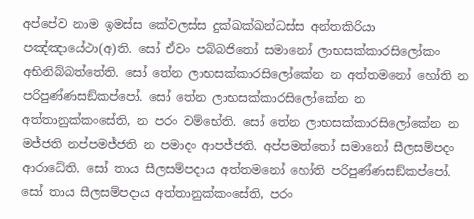අප්පේව නාම ඉමස්ස කේවලස්ස දුක්ඛක්ඛන්ධස්ස අන්තකිරියා පඤ්ඤායේථා(අ)ති. සෝ ඒවං පබ්බජිතෝ සමානෝ ලාභසක්කාරසිලෝකං අභිනිබ්බත්තේති. සෝ තේන ලාභසක්කාරසිලෝකේන න අත්තමනෝ හෝති න පරිපුණ්ණසඞ්කප්පෝ. සෝ තේන ලාභසක්කාරසිලෝකේන න අත්තානුක්කංසේති, න පරං වම්භේති. සෝ තේන ලාභසක්කාරසිලෝකේන න මජ්ජති නප්පමජ්ජති න පමාදං ආපජ්ජති. අප්පමත්තෝ සමානෝ සීලසම්පදං ආරාධේති. සෝ තාය සීලසම්පදාය අත්තමනෝ හෝති පරිපුණ්ණසඞ්කප්පෝ. සෝ තාය සීලසම්පදාය අත්තානුක්කංසේති, පරං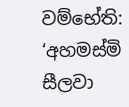වම්භේති: ‘අහමස්මි සීලවා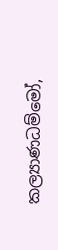කල්‍යාණධම්මෝ,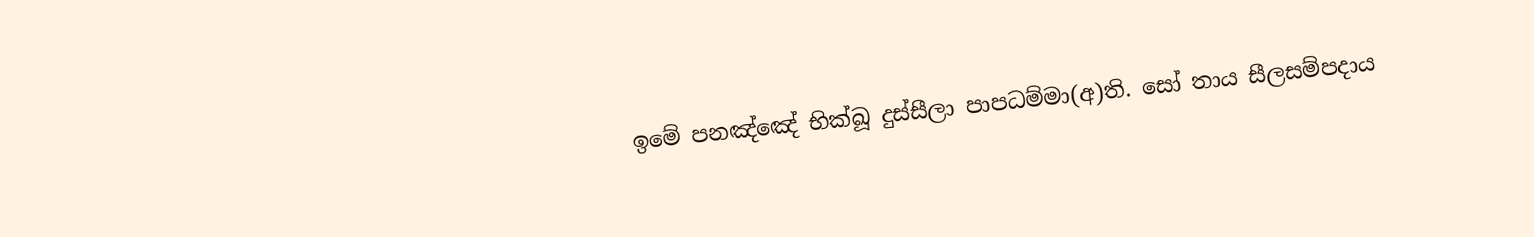ඉමේ පනඤ්ඤේ භික්ඛූ දුස්සීලා පාපධම්මා(අ)ති. සෝ තාය සීලසම්පදාය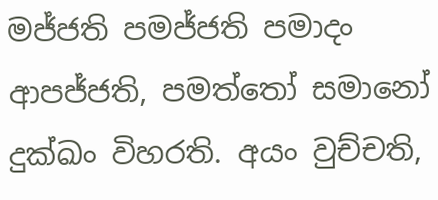මජ්ජති පමජ්ජති පමාදං ආපජ්ජති, පමත්තෝ සමානෝ දුක්ඛං විහරති. අයං වුච්චති,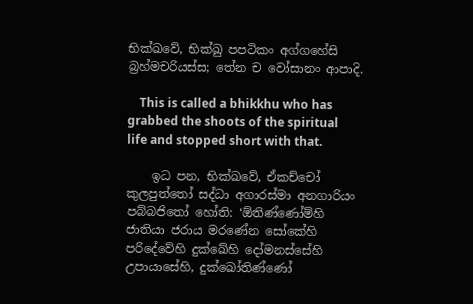භික්ඛවේ, භික්ඛු පපටිකං අග්ගහේසි බ්‍රහ්මචරියස්ස; තේන ච වෝසානං ආපාදි.

    This is called a bhikkhu who has grabbed the shoots of the spiritual life and stopped short with that.

    ඉධ පන, භික්ඛවේ, ඒකච්චෝ කුලපුත්තෝ සද්ධා අගාරස්මා අනගාරියං පබ්බජිතෝ හෝති: ‘ඕතිණ්ණෝම්හි ජාතියා ජරාය මරණේන සෝකේහි පරිදේවේහි දුක්ඛේහි දෝමනස්සේහි උපායාසේහි, දුක්ඛෝතිණ්ණෝ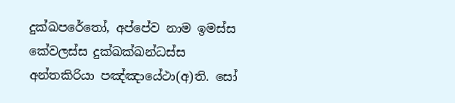දුක්ඛපරේතෝ, අප්පේව නාම ඉමස්ස කේවලස්ස දුක්ඛක්ඛන්ධස්ස අන්තකිරියා පඤ්ඤායේථා(අ)ති. සෝ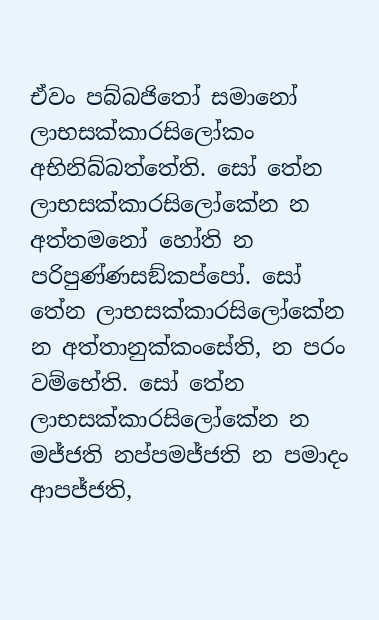ඒවං පබ්බජිතෝ සමානෝ ලාභසක්කාරසිලෝකං අභිනිබ්බත්තේති. සෝ තේන ලාභසක්කාරසිලෝකේන න අත්තමනෝ හෝති න පරිපුණ්ණසඞ්කප්පෝ. සෝ තේන ලාභසක්කාරසිලෝකේන න අත්තානුක්කංසේති, න පරං වම්භේති. සෝ තේන ලාභසක්කාරසිලෝකේන න මජ්ජති නප්පමජ්ජති න පමාදං ආපජ්ජති,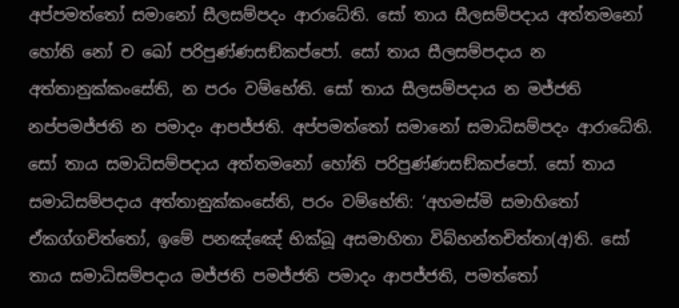අප්පමත්තෝ සමානෝ සීලසම්පදං ආරාධේති. සෝ තාය සීලසම්පදාය අත්තමනෝ හෝති නෝ ච ඛෝ පරිපුණ්ණසඞ්කප්පෝ. සෝ තාය සීලසම්පදාය න අත්තානුක්කංසේති, න පරං වම්භේති. සෝ තාය සීලසම්පදාය න මජ්ජති නප්පමජ්ජති න පමාදං ආපජ්ජති. අප්පමත්තෝ සමානෝ සමාධිසම්පදං ආරාධේති. සෝ තාය සමාධිසම්පදාය අත්තමනෝ හෝති පරිපුණ්ණසඞ්කප්පෝ. සෝ තාය සමාධිසම්පදාය අත්තානුක්කංසේති, පරං වම්භේති: ‘අහමස්මි සමාහිතෝ ඒකග්ගචිත්තෝ, ඉමේ පනඤ්ඤේ භික්ඛූ අසමාහිතා විබ්භන්තචිත්තා(අ)ති. සෝ තාය සමාධිසම්පදාය මජ්ජති පමජ්ජති පමාදං ආපජ්ජති, පමත්තෝ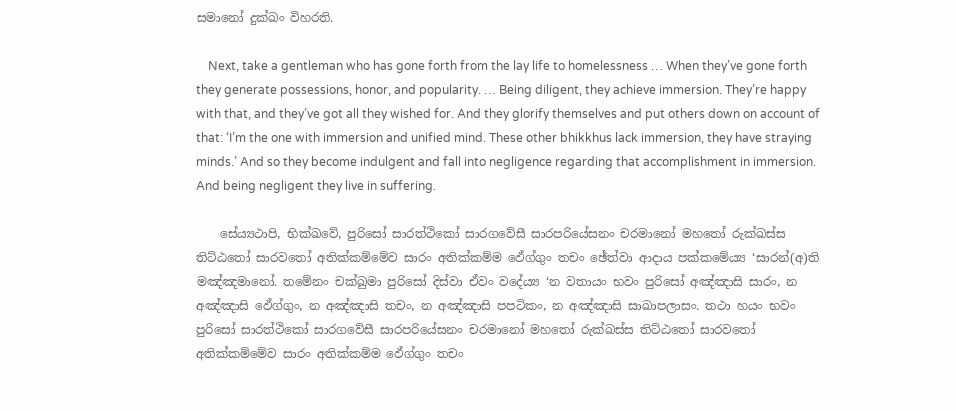සමානෝ දුක්ඛං විහරති.

    Next, take a gentleman who has gone forth from the lay life to homelessness … When they’ve gone forth they generate possessions, honor, and popularity. … Being diligent, they achieve immersion. They’re happy with that, and they’ve got all they wished for. And they glorify themselves and put others down on account of that: ‘I’m the one with immersion and unified mind. These other bhikkhus lack immersion, they have straying minds.’ And so they become indulgent and fall into negligence regarding that accomplishment in immersion. And being negligent they live in suffering.

    සේය්‍යථාපි, භික්ඛවේ, පුරිසෝ සාරත්ථිකෝ සාරගවේසී සාරපරියේසනං චරමානෝ මහතෝ රුක්ඛස්ස තිට්ඨතෝ සාරවතෝ අතික්කම්මේව සාරං අතික්කම්ම ඵේග්ගුං තචං ඡේත්වා ආදාය පක්කමේය්‍ය ‘සාරන්(අ)ති මඤ්ඤමානෝ. තමේනං චක්ඛුමා පුරිසෝ දිස්වා ඒවං වදේය්‍ය ‘න වතායං භවං පුරිසෝ අඤ්ඤාසි සාරං, න අඤ්ඤාසි ඵේග්ගුං, න අඤ්ඤාසි තචං, න අඤ්ඤාසි පපටිකං, න අඤ්ඤාසි සාඛාපලාසං. තථා හයං භවං පුරිසෝ සාරත්ථිකෝ සාරගවේසී සාරපරියේසනං චරමානෝ මහතෝ රුක්ඛස්ස තිට්ඨතෝ සාරවතෝ අතික්කම්මේව සාරං අතික්කම්ම ඵේග්ගුං තචං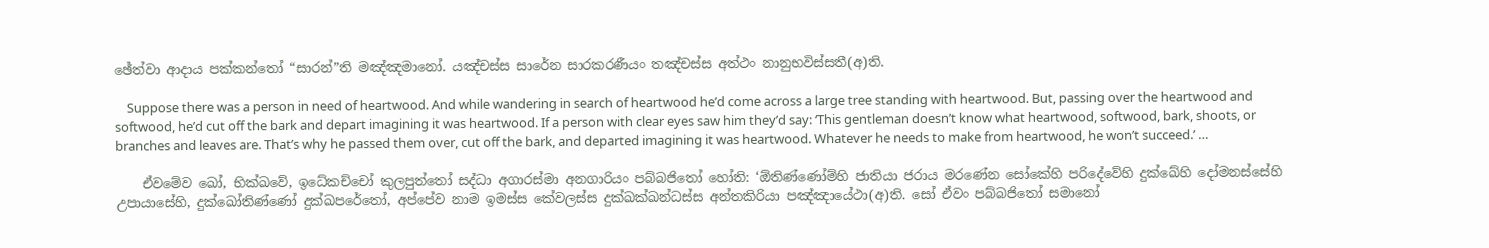ඡේත්වා ආදාය පක්කන්තෝ “සාරන්”ති මඤ්ඤමානෝ. යඤ්චස්ස සාරේන සාරකරණීයං තඤ්චස්ස අත්ථං නානුභවිස්සතී(අ)ති.

    Suppose there was a person in need of heartwood. And while wandering in search of heartwood he’d come across a large tree standing with heartwood. But, passing over the heartwood and softwood, he’d cut off the bark and depart imagining it was heartwood. If a person with clear eyes saw him they’d say: ‘This gentleman doesn’t know what heartwood, softwood, bark, shoots, or branches and leaves are. That’s why he passed them over, cut off the bark, and departed imagining it was heartwood. Whatever he needs to make from heartwood, he won’t succeed.’ …

    ඒවමේව ඛෝ, භික්ඛවේ, ඉධේකච්චෝ කුලපුත්තෝ සද්ධා අගාරස්මා අනගාරියං පබ්බජිතෝ හෝති: ‘ඕතිණ්ණෝම්හි ජාතියා ජරාය මරණේන සෝකේහි පරිදේවේහි දුක්ඛේහි දෝමනස්සේහි උපායාසේහි, දුක්ඛෝතිණ්ණෝ දුක්ඛපරේතෝ, අප්පේව නාම ඉමස්ස කේවලස්ස දුක්ඛක්ඛන්ධස්ස අන්තකිරියා පඤ්ඤායේථා(අ)ති. සෝ ඒවං පබ්බජිතෝ සමානෝ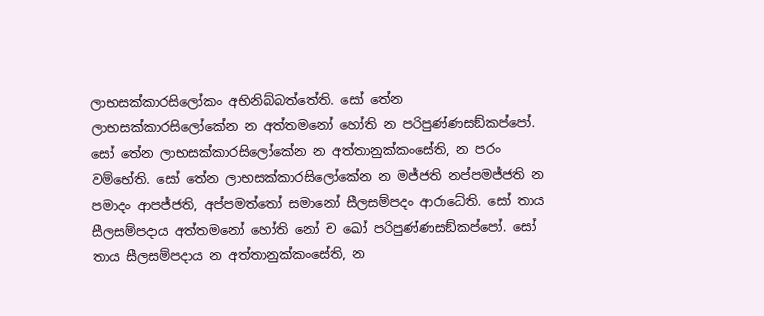ලාභසක්කාරසිලෝකං අභිනිබ්බත්තේති. සෝ තේන ලාභසක්කාරසිලෝකේන න අත්තමනෝ හෝති න පරිපුණ්ණසඞ්කප්පෝ. සෝ තේන ලාභසක්කාරසිලෝකේන න අත්තානුක්කංසේති, න පරං වම්භේති. සෝ තේන ලාභසක්කාරසිලෝකේන න මජ්ජති නප්පමජ්ජති න පමාදං ආපජ්ජති, අප්පමත්තෝ සමානෝ සීලසම්පදං ආරාධේති. සෝ තාය සීලසම්පදාය අත්තමනෝ හෝති නෝ ච ඛෝ පරිපුණ්ණසඞ්කප්පෝ. සෝ තාය සීලසම්පදාය න අත්තානුක්කංසේති, න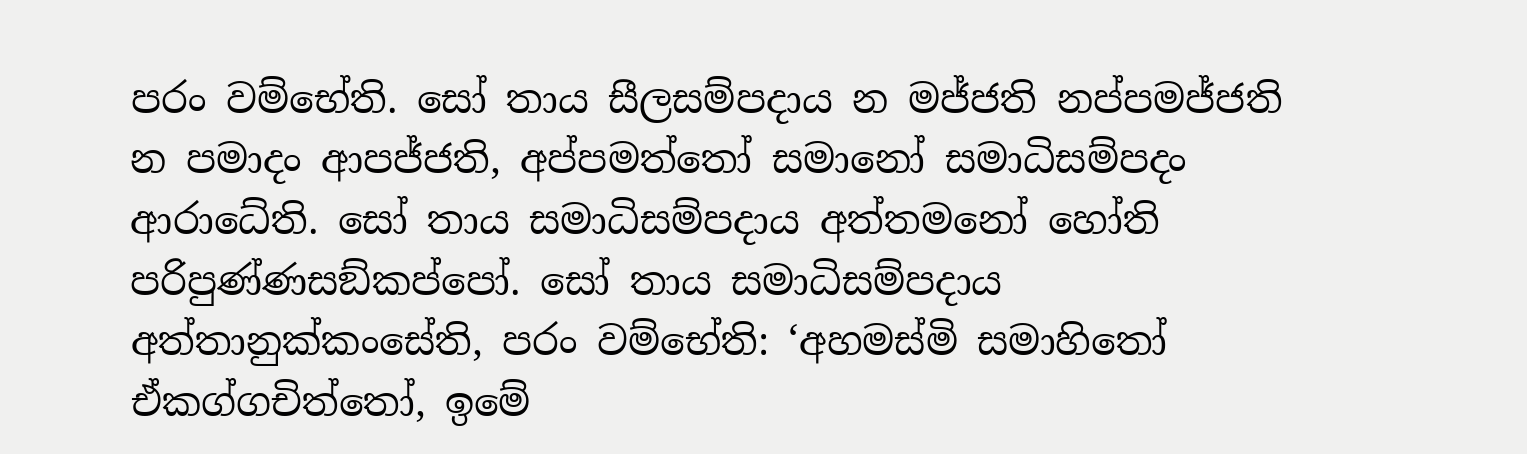පරං වම්භේති. සෝ තාය සීලසම්පදාය න මජ්ජති නප්පමජ්ජති න පමාදං ආපජ්ජති, අප්පමත්තෝ සමානෝ සමාධිසම්පදං ආරාධේති. සෝ තාය සමාධිසම්පදාය අත්තමනෝ හෝති පරිපුණ්ණසඞ්කප්පෝ. සෝ තාය සමාධිසම්පදාය අත්තානුක්කංසේති, පරං වම්භේති: ‘අහමස්මි සමාහිතෝ ඒකග්ගචිත්තෝ, ඉමේ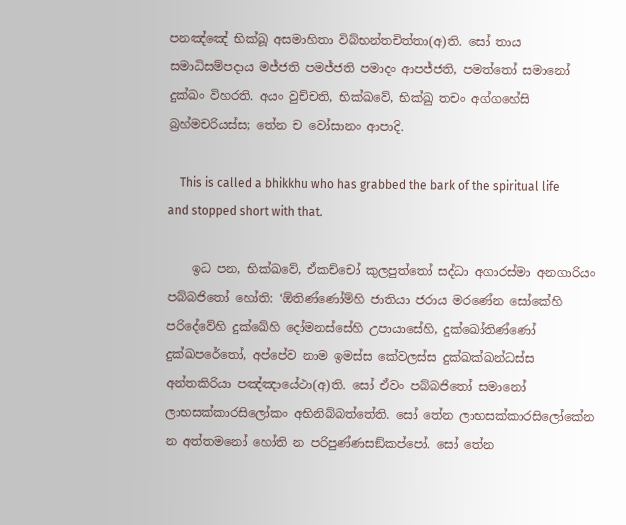පනඤ්ඤේ භික්ඛූ අසමාහිතා විබ්භන්තචිත්තා(අ)ති. සෝ තාය සමාධිසම්පදාය මජ්ජති පමජ්ජති පමාදං ආපජ්ජති, පමත්තෝ සමානෝ දුක්ඛං විහරති. අයං වුච්චති, භික්ඛවේ, භික්ඛු තචං අග්ගහේසි බ්‍රහ්මචරියස්ස; තේන ච වෝසානං ආපාදි.

    This is called a bhikkhu who has grabbed the bark of the spiritual life and stopped short with that.

    ඉධ පන, භික්ඛවේ, ඒකච්චෝ කුලපුත්තෝ සද්ධා අගාරස්මා අනගාරියං පබ්බජිතෝ හෝති: ‘ඕතිණ්ණෝම්හි ජාතියා ජරාය මරණේන සෝකේහි පරිදේවේහි දුක්ඛේහි දෝමනස්සේහි උපායාසේහි, දුක්ඛෝතිණ්ණෝ දුක්ඛපරේතෝ, අප්පේව නාම ඉමස්ස කේවලස්ස දුක්ඛක්ඛන්ධස්ස අන්තකිරියා පඤ්ඤායේථා(අ)ති. සෝ ඒවං පබ්බජිතෝ සමානෝ ලාභසක්කාරසිලෝකං අභිනිබ්බත්තේති. සෝ තේන ලාභසක්කාරසිලෝකේන න අත්තමනෝ හෝති න පරිපුණ්ණසඞ්කප්පෝ. සෝ තේන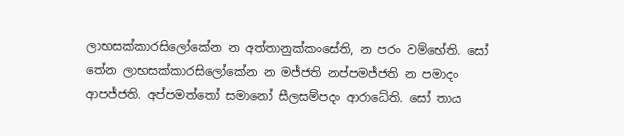ලාභසක්කාරසිලෝකේන න අත්තානුක්කංසේති, න පරං වම්භේති. සෝ තේන ලාභසක්කාරසිලෝකේන න මජ්ජති නප්පමජ්ජති න පමාදං ආපජ්ජති. අප්පමත්තෝ සමානෝ සීලසම්පදං ආරාධේති. සෝ තාය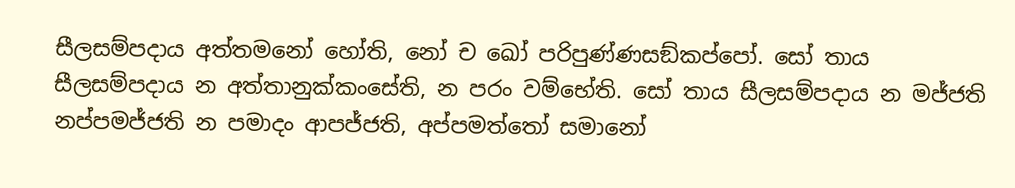සීලසම්පදාය අත්තමනෝ හෝති, නෝ ච ඛෝ පරිපුණ්ණසඞ්කප්පෝ. සෝ තාය සීලසම්පදාය න අත්තානුක්කංසේති, න පරං වම්භේති. සෝ තාය සීලසම්පදාය න මජ්ජති නප්පමජ්ජති න පමාදං ආපජ්ජති, අප්පමත්තෝ සමානෝ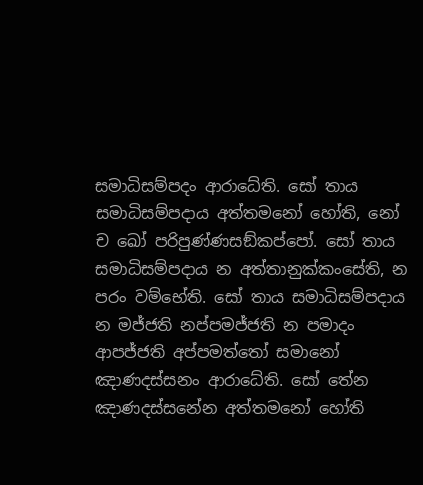සමාධිසම්පදං ආරාධේති. සෝ තාය සමාධිසම්පදාය අත්තමනෝ හෝති, නෝ ච ඛෝ පරිපුණ්ණසඞ්කප්පෝ. සෝ තාය සමාධිසම්පදාය න අත්තානුක්කංසේති, න පරං වම්භේති. සෝ තාය සමාධිසම්පදාය න මජ්ජති නප්පමජ්ජති න පමාදං ආපජ්ජති අප්පමත්තෝ සමානෝ ඤාණදස්සනං ආරාධේති. සෝ තේන ඤාණදස්සනේන අත්තමනෝ හෝති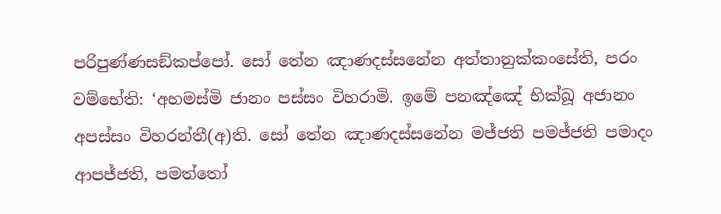පරිපුණ්ණසඞ්කප්පෝ. සෝ තේන ඤාණදස්සනේන අත්තානුක්කංසේති, පරං වම්භේති: ‘අහමස්මි ජානං පස්සං විහරාමි. ඉමේ පනඤ්ඤේ භික්ඛූ අජානං අපස්සං විහරන්තී(අ)ති. සෝ තේන ඤාණදස්සනේන මජ්ජති පමජ්ජති පමාදං ආපජ්ජති, පමත්තෝ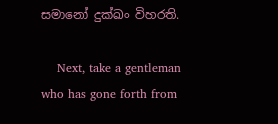සමානෝ දුක්ඛං විහරති.

    Next, take a gentleman who has gone forth from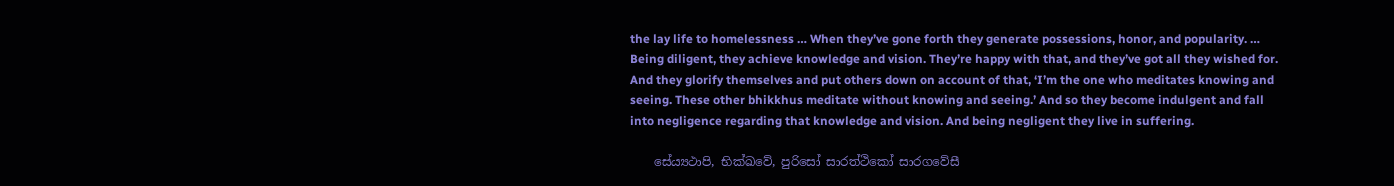the lay life to homelessness … When they’ve gone forth they generate possessions, honor, and popularity. … Being diligent, they achieve knowledge and vision. They’re happy with that, and they’ve got all they wished for. And they glorify themselves and put others down on account of that, ‘I’m the one who meditates knowing and seeing. These other bhikkhus meditate without knowing and seeing.’ And so they become indulgent and fall into negligence regarding that knowledge and vision. And being negligent they live in suffering.

    සේය්‍යථාපි, භික්ඛවේ, පුරිසෝ සාරත්ථිකෝ සාරගවේසී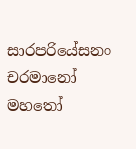සාරපරියේසනං චරමානෝ මහතෝ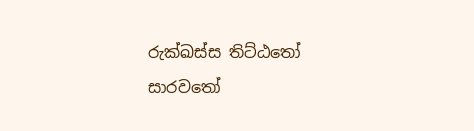රුක්ඛස්ස තිට්ඨතෝ සාරවතෝ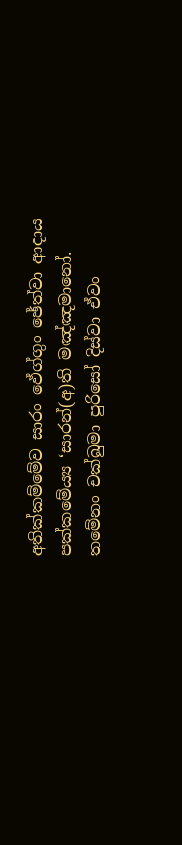අතික්කම්මේව සාරං ඵේග්ගුං ඡේත්වා ආදාය පක්කමේය්‍ය ‘සාරන්(අ)ති මඤ්ඤමානෝ. තමේනං චක්ඛුමා පුරිසෝ දිස්වා ඒවං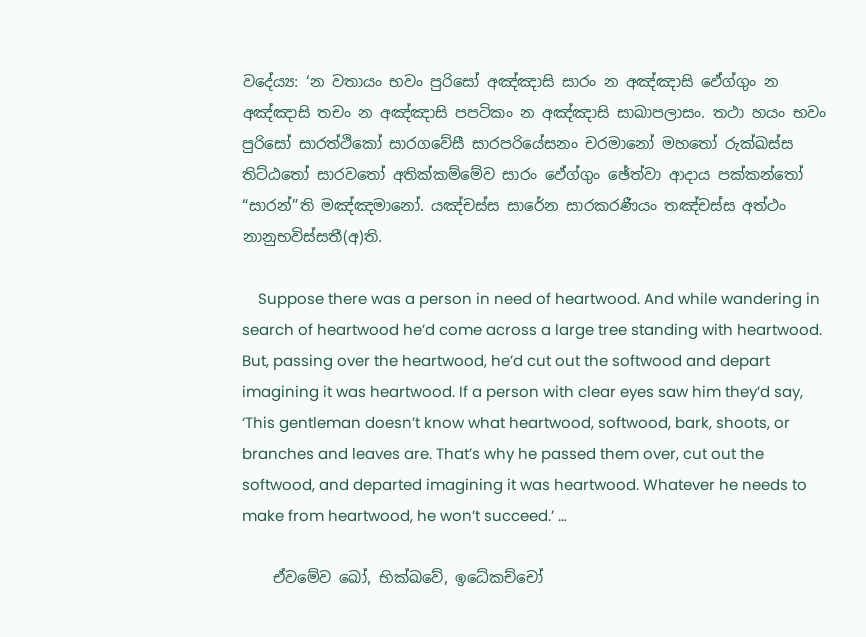වදේය්‍ය: ‘න වතායං භවං පුරිසෝ අඤ්ඤාසි සාරං න අඤ්ඤාසි ඵේග්ගුං න අඤ්ඤාසි තචං න අඤ්ඤාසි පපටිකං න අඤ්ඤාසි සාඛාපලාසං. තථා හයං භවං පුරිසෝ සාරත්ථිකෝ සාරගවේසී සාරපරියේසනං චරමානෝ මහතෝ රුක්ඛස්ස තිට්ඨතෝ සාරවතෝ අතික්කම්මේව සාරං ඵේග්ගුං ඡේත්වා ආදාය පක්කන්තෝ “සාරන්”ති මඤ්ඤමානෝ. යඤ්චස්ස සාරේන සාරකරණීයං තඤ්චස්ස අත්ථං නානුභවිස්සතී(අ)ති.

    Suppose there was a person in need of heartwood. And while wandering in search of heartwood he’d come across a large tree standing with heartwood. But, passing over the heartwood, he’d cut out the softwood and depart imagining it was heartwood. If a person with clear eyes saw him they’d say, ‘This gentleman doesn’t know what heartwood, softwood, bark, shoots, or branches and leaves are. That’s why he passed them over, cut out the softwood, and departed imagining it was heartwood. Whatever he needs to make from heartwood, he won’t succeed.’ …

    ඒවමේව ඛෝ, භික්ඛවේ, ඉධේකච්චෝ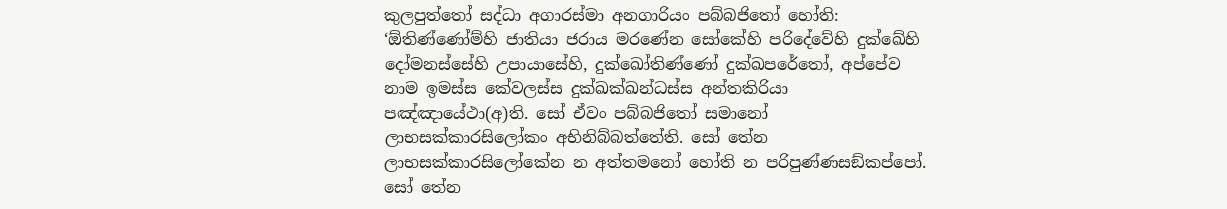කුලපුත්තෝ සද්ධා අගාරස්මා අනගාරියං පබ්බජිතෝ හෝති: ‘ඕතිණ්ණෝම්හි ජාතියා ජරාය මරණේන සෝකේහි පරිදේවේහි දුක්ඛේහි දෝමනස්සේහි උපායාසේහි, දුක්ඛෝතිණ්ණෝ දුක්ඛපරේතෝ, අප්පේව නාම ඉමස්ස කේවලස්ස දුක්ඛක්ඛන්ධස්ස අන්තකිරියා පඤ්ඤායේථා(අ)ති. සෝ ඒවං පබ්බජිතෝ සමානෝ ලාභසක්කාරසිලෝකං අභිනිබ්බත්තේති. සෝ තේන ලාභසක්කාරසිලෝකේන න අත්තමනෝ හෝති න පරිපුණ්ණසඞ්කප්පෝ. සෝ තේන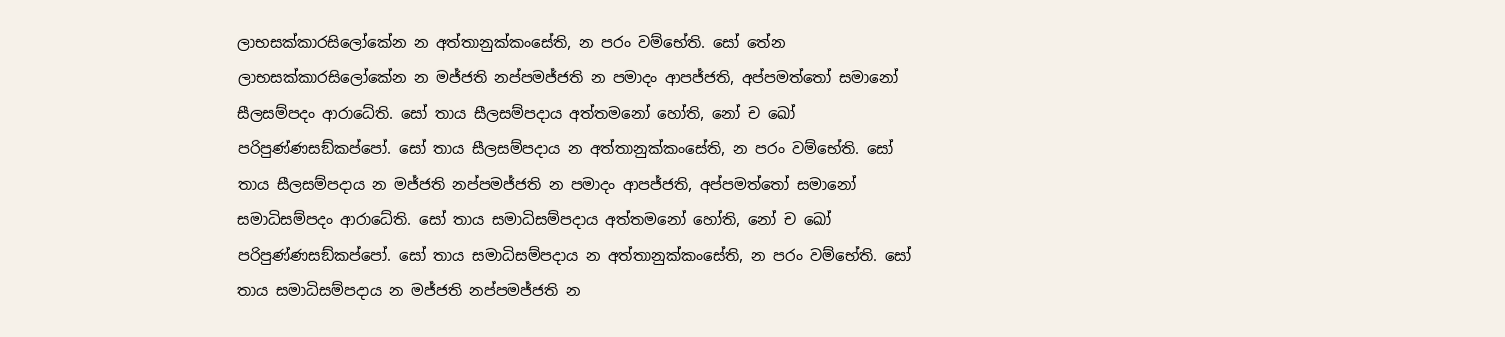ලාභසක්කාරසිලෝකේන න අත්තානුක්කංසේති, න පරං වම්භේති. සෝ තේන ලාභසක්කාරසිලෝකේන න මජ්ජති නප්පමජ්ජති න පමාදං ආපජ්ජති, අප්පමත්තෝ සමානෝ සීලසම්පදං ආරාධේති. සෝ තාය සීලසම්පදාය අත්තමනෝ හෝති, නෝ ච ඛෝ පරිපුණ්ණසඞ්කප්පෝ. සෝ තාය සීලසම්පදාය න අත්තානුක්කංසේති, න පරං වම්භේති. සෝ තාය සීලසම්පදාය න මජ්ජති නප්පමජ්ජති න පමාදං ආපජ්ජති, අප්පමත්තෝ සමානෝ සමාධිසම්පදං ආරාධේති. සෝ තාය සමාධිසම්පදාය අත්තමනෝ හෝති, නෝ ච ඛෝ පරිපුණ්ණසඞ්කප්පෝ. සෝ තාය සමාධිසම්පදාය න අත්තානුක්කංසේති, න පරං වම්භේති. සෝ තාය සමාධිසම්පදාය න මජ්ජති නප්පමජ්ජති න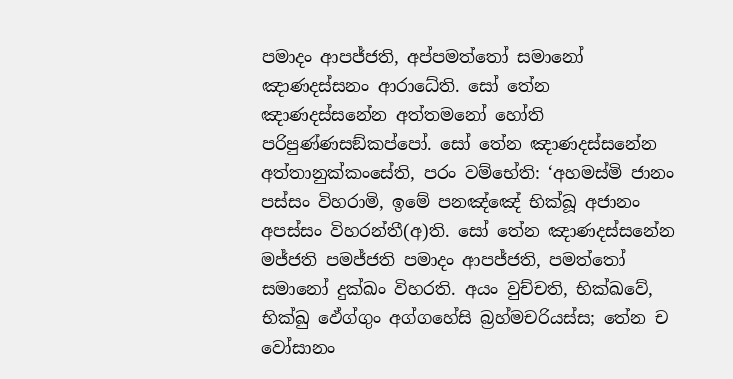පමාදං ආපජ්ජති, අප්පමත්තෝ සමානෝ ඤාණදස්සනං ආරාධේති. සෝ තේන ඤාණදස්සනේන අත්තමනෝ හෝති පරිපුණ්ණසඞ්කප්පෝ. සෝ තේන ඤාණදස්සනේන අත්තානුක්කංසේති, පරං වම්භේති: ‘අහමස්මි ජානං පස්සං විහරාමි, ඉමේ පනඤ්ඤේ භික්ඛූ අජානං අපස්සං විහරන්තී(අ)ති. සෝ තේන ඤාණදස්සනේන මජ්ජති පමජ්ජති පමාදං ආපජ්ජති, පමත්තෝ සමානෝ දුක්ඛං විහරති. අයං වුච්චති, භික්ඛවේ, භික්ඛු ඵේග්ගුං අග්ගහේසි බ්‍රහ්මචරියස්ස; තේන ච වෝසානං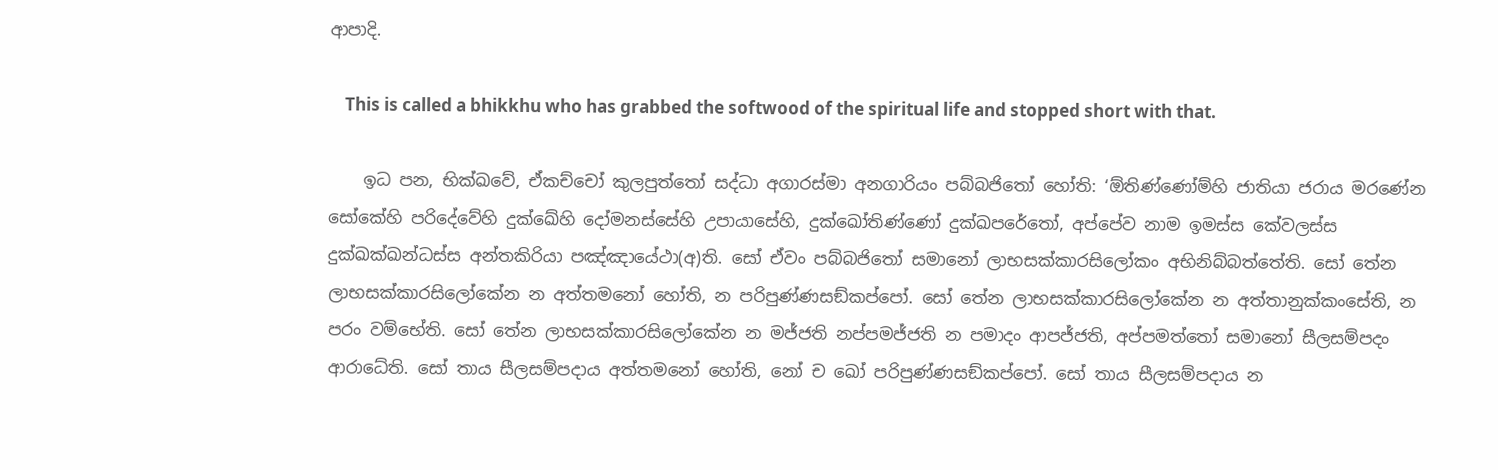ආපාදි.

    This is called a bhikkhu who has grabbed the softwood of the spiritual life and stopped short with that.

    ඉධ පන, භික්ඛවේ, ඒකච්චෝ කුලපුත්තෝ සද්ධා අගාරස්මා අනගාරියං පබ්බජිතෝ හෝති: ‘ඕතිණ්ණෝම්හි ජාතියා ජරාය මරණේන සෝකේහි පරිදේවේහි දුක්ඛේහි දෝමනස්සේහි උපායාසේහි, දුක්ඛෝතිණ්ණෝ දුක්ඛපරේතෝ, අප්පේව නාම ඉමස්ස කේවලස්ස දුක්ඛක්ඛන්ධස්ස අන්තකිරියා පඤ්ඤායේථා(අ)ති. සෝ ඒවං පබ්බජිතෝ සමානෝ ලාභසක්කාරසිලෝකං අභිනිබ්බත්තේති. සෝ තේන ලාභසක්කාරසිලෝකේන න අත්තමනෝ හෝති, න පරිපුණ්ණසඞ්කප්පෝ. සෝ තේන ලාභසක්කාරසිලෝකේන න අත්තානුක්කංසේති, න පරං වම්භේති. සෝ තේන ලාභසක්කාරසිලෝකේන න මජ්ජති නප්පමජ්ජති න පමාදං ආපජ්ජති, අප්පමත්තෝ සමානෝ සීලසම්පදං ආරාධේති. සෝ තාය සීලසම්පදාය අත්තමනෝ හෝති, නෝ ච ඛෝ පරිපුණ්ණසඞ්කප්පෝ. සෝ තාය සීලසම්පදාය න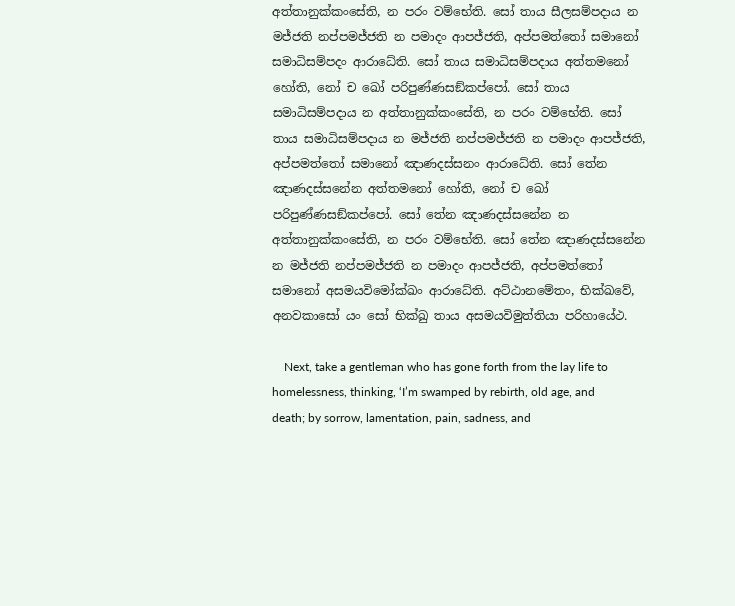අත්තානුක්කංසේති, න පරං වම්භේති. සෝ තාය සීලසම්පදාය න මජ්ජති නප්පමජ්ජති න පමාදං ආපජ්ජති, අප්පමත්තෝ සමානෝ සමාධිසම්පදං ආරාධේති. සෝ තාය සමාධිසම්පදාය අත්තමනෝ හෝති, නෝ ච ඛෝ පරිපුණ්ණසඞ්කප්පෝ. සෝ තාය සමාධිසම්පදාය න අත්තානුක්කංසේති, න පරං වම්භේති. සෝ තාය සමාධිසම්පදාය න මජ්ජති නප්පමජ්ජති න පමාදං ආපජ්ජති, අප්පමත්තෝ සමානෝ ඤාණදස්සනං ආරාධේති. සෝ තේන ඤාණදස්සනේන අත්තමනෝ හෝති, නෝ ච ඛෝ පරිපුණ්ණසඞ්කප්පෝ. සෝ තේන ඤාණදස්සනේන න අත්තානුක්කංසේති, න පරං වම්භේති. සෝ තේන ඤාණදස්සනේන න මජ්ජති නප්පමජ්ජති න පමාදං ආපජ්ජති, අප්පමත්තෝ සමානෝ අසමයවිමෝක්ඛං ආරාධේති. අට්ඨානමේතං, භික්ඛවේ, අනවකාසෝ යං සෝ භික්ඛු තාය අසමයවිමුත්තියා පරිහායේථ.

    Next, take a gentleman who has gone forth from the lay life to homelessness, thinking, ‘I’m swamped by rebirth, old age, and death; by sorrow, lamentation, pain, sadness, and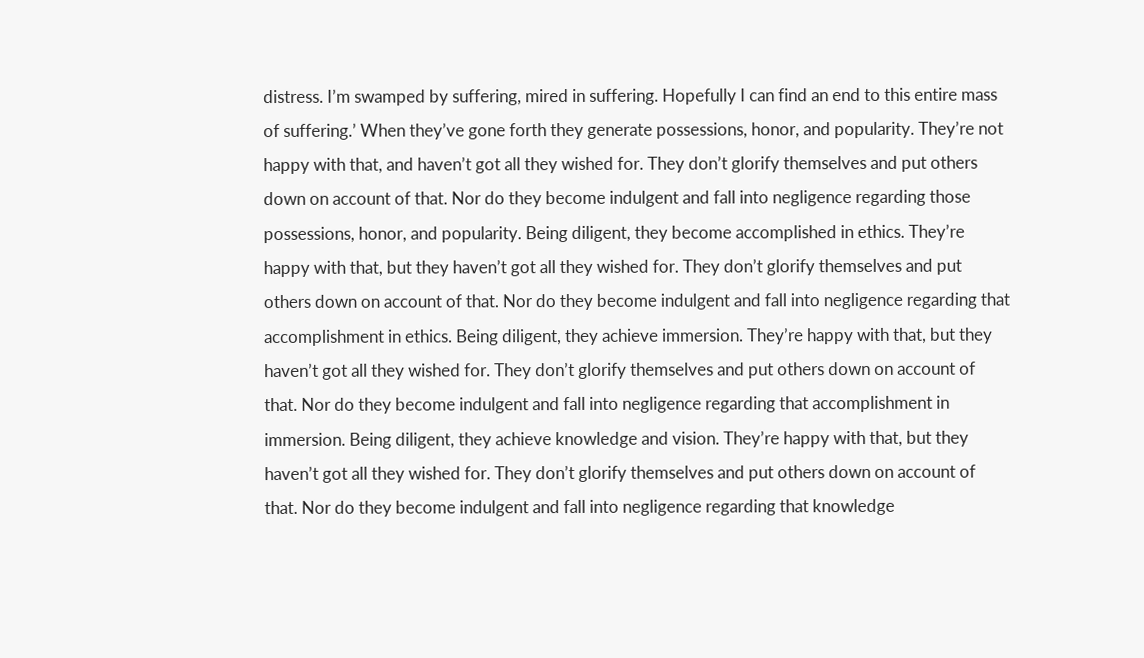distress. I’m swamped by suffering, mired in suffering. Hopefully I can find an end to this entire mass of suffering.’ When they’ve gone forth they generate possessions, honor, and popularity. They’re not happy with that, and haven’t got all they wished for. They don’t glorify themselves and put others down on account of that. Nor do they become indulgent and fall into negligence regarding those possessions, honor, and popularity. Being diligent, they become accomplished in ethics. They’re happy with that, but they haven’t got all they wished for. They don’t glorify themselves and put others down on account of that. Nor do they become indulgent and fall into negligence regarding that accomplishment in ethics. Being diligent, they achieve immersion. They’re happy with that, but they haven’t got all they wished for. They don’t glorify themselves and put others down on account of that. Nor do they become indulgent and fall into negligence regarding that accomplishment in immersion. Being diligent, they achieve knowledge and vision. They’re happy with that, but they haven’t got all they wished for. They don’t glorify themselves and put others down on account of that. Nor do they become indulgent and fall into negligence regarding that knowledge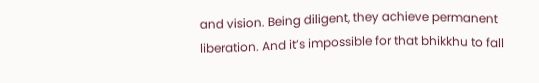and vision. Being diligent, they achieve permanent liberation. And it’s impossible for that bhikkhu to fall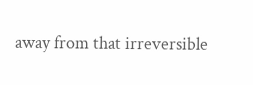away from that irreversible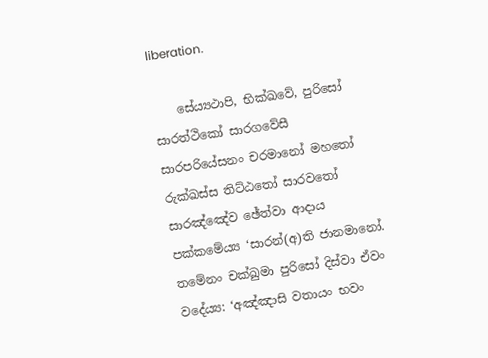liberation.

    සේය්‍යථාපි, භික්ඛවේ, පුරිසෝ සාරත්ථිකෝ සාරගවේසී සාරපරියේසනං චරමානෝ මහතෝ රුක්ඛස්ස තිට්ඨතෝ සාරවතෝ සාරඤ්ඤේව ඡේත්වා ආදාය පක්කමේය්‍ය ‘සාරන්(අ)ති ජානමානෝ. තමේනං චක්ඛුමා පුරිසෝ දිස්වා ඒවං වදේය්‍ය: ‘අඤ්ඤාසි වතායං භවං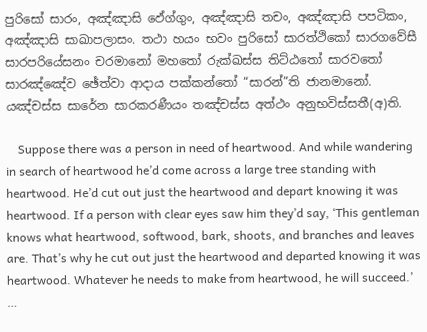පුරිසෝ සාරං, අඤ්ඤාසි ඵේග්ගුං, අඤ්ඤාසි තචං, අඤ්ඤාසි පපටිකං, අඤ්ඤාසි සාඛාපලාසං. තථා හයං භවං පුරිසෝ සාරත්ථිකෝ සාරගවේසී සාරපරියේසනං චරමානෝ මහතෝ රුක්ඛස්ස තිට්ඨතෝ සාරවතෝ සාරඤ්ඤේව ඡේත්වා ආදාය පක්කන්තෝ “සාරන්”ති ජානමානෝ. යඤ්චස්ස සාරේන සාරකරණීයං තඤ්චස්ස අත්ථං අනුභවිස්සතී(අ)ති.

    Suppose there was a person in need of heartwood. And while wandering in search of heartwood he’d come across a large tree standing with heartwood. He’d cut out just the heartwood and depart knowing it was heartwood. If a person with clear eyes saw him they’d say, ‘This gentleman knows what heartwood, softwood, bark, shoots, and branches and leaves are. That’s why he cut out just the heartwood and departed knowing it was heartwood. Whatever he needs to make from heartwood, he will succeed.’ …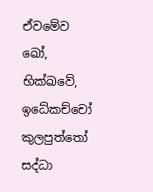ඒවමේව ඛෝ, භික්ඛවේ, ඉධේකච්චෝ කුලපුත්තෝ සද්ධා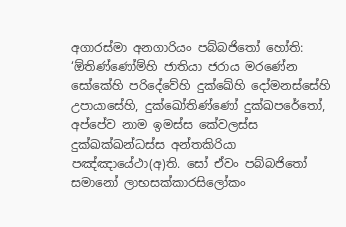අගාරස්මා අනගාරියං පබ්බජිතෝ හෝති: ‘ඕතිණ්ණෝම්හි ජාතියා ජරාය මරණේන සෝකේහි පරිදේවේහි දුක්ඛේහි දෝමනස්සේහි උපායාසේහි, දුක්ඛෝතිණ්ණෝ දුක්ඛපරේතෝ, අප්පේව නාම ඉමස්ස කේවලස්ස දුක්ඛක්ඛන්ධස්ස අන්තකිරියා පඤ්ඤායේථා(අ)ති. සෝ ඒවං පබ්බජිතෝ සමානෝ ලාභසක්කාරසිලෝකං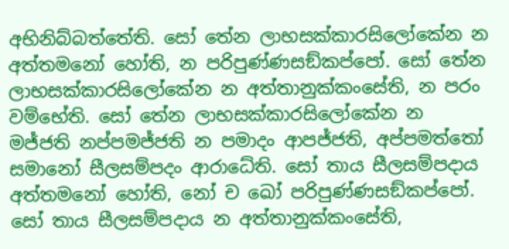අභිනිබ්බත්තේති. සෝ තේන ලාභසක්කාරසිලෝකේන න අත්තමනෝ හෝති, න පරිපුණ්ණසඞ්කප්පෝ. සෝ තේන ලාභසක්කාරසිලෝකේන න අත්තානුක්කංසේති, න පරං වම්භේති. සෝ තේන ලාභසක්කාරසිලෝකේන න මජ්ජති නප්පමජ්ජති න පමාදං ආපජ්ජති, අප්පමත්තෝ සමානෝ සීලසම්පදං ආරාධේති. සෝ තාය සීලසම්පදාය අත්තමනෝ හෝති, නෝ ච ඛෝ පරිපුණ්ණසඞ්කප්පෝ. සෝ තාය සීලසම්පදාය න අත්තානුක්කංසේති,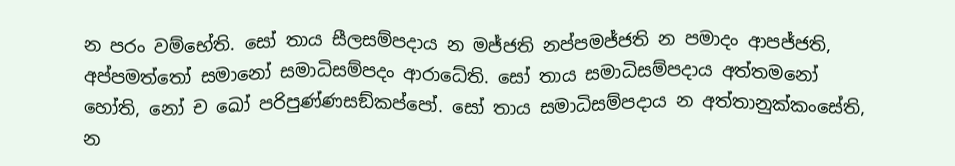න පරං වම්භේති. සෝ තාය සීලසම්පදාය න මජ්ජති නප්පමජ්ජති න පමාදං ආපජ්ජති, අප්පමත්තෝ සමානෝ සමාධිසම්පදං ආරාධේති. සෝ තාය සමාධිසම්පදාය අත්තමනෝ හෝති, නෝ ච ඛෝ පරිපුණ්ණසඞ්කප්පෝ. සෝ තාය සමාධිසම්පදාය න අත්තානුක්කංසේති, න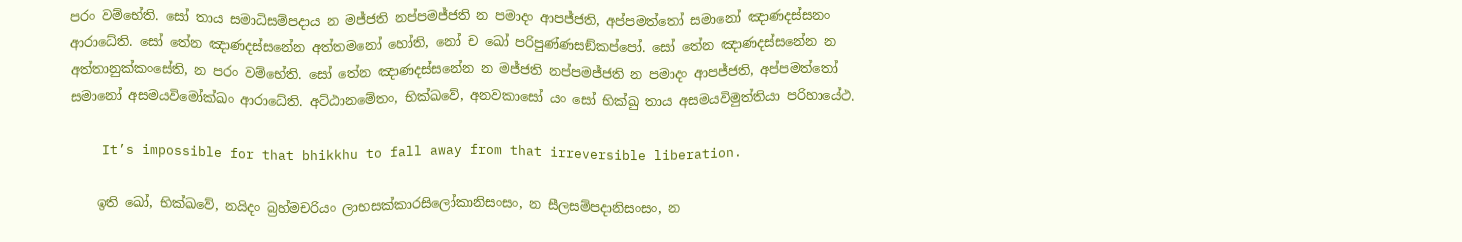පරං වම්භේති. සෝ තාය සමාධිසම්පදාය න මජ්ජති නප්පමජ්ජති න පමාදං ආපජ්ජති, අප්පමත්තෝ සමානෝ ඤාණදස්සනං ආරාධේති. සෝ තේන ඤාණදස්සනේන අත්තමනෝ හෝති, නෝ ච ඛෝ පරිපුණ්ණසඞ්කප්පෝ. සෝ තේන ඤාණදස්සනේන න අත්තානුක්කංසේති, න පරං වම්භේති. සෝ තේන ඤාණදස්සනේන න මජ්ජති නප්පමජ්ජති න පමාදං ආපජ්ජති, අප්පමත්තෝ සමානෝ අසමයවිමෝක්ඛං ආරාධේති. අට්ඨානමේතං, භික්ඛවේ, අනවකාසෝ යං සෝ භික්ඛු තාය අසමයවිමුත්තියා පරිහායේථ.

    It’s impossible for that bhikkhu to fall away from that irreversible liberation.

    ඉති ඛෝ, භික්ඛවේ, නයිදං බ්‍රහ්මචරියං ලාභසක්කාරසිලෝකානිසංසං, න සීලසම්පදානිසංසං, න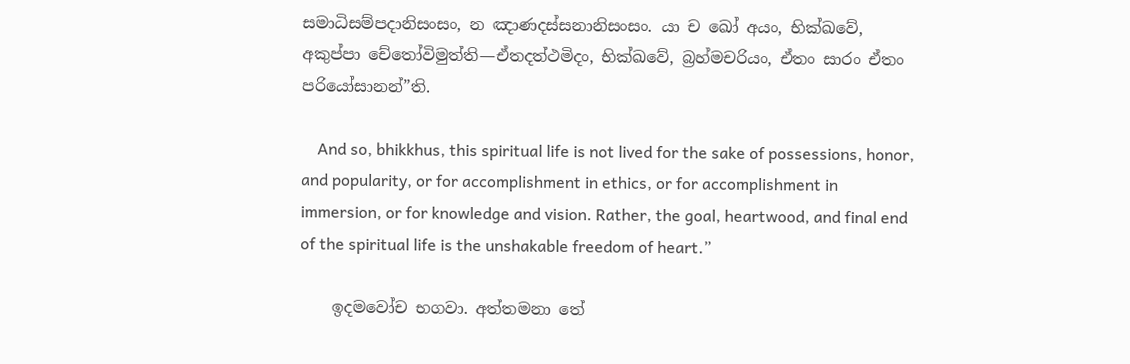සමාධිසම්පදානිසංසං, න ඤාණදස්සනානිසංසං. යා ච ඛෝ අයං, භික්ඛවේ, අකුප්පා චේතෝවිමුත්ති—ඒතදත්ථමිදං, භික්ඛවේ, බ්‍රහ්මචරියං, ඒතං සාරං ඒතං පරියෝසානන්”ති.

    And so, bhikkhus, this spiritual life is not lived for the sake of possessions, honor, and popularity, or for accomplishment in ethics, or for accomplishment in immersion, or for knowledge and vision. Rather, the goal, heartwood, and final end of the spiritual life is the unshakable freedom of heart.”

    ඉදමවෝච භගවා. අත්තමනා තේ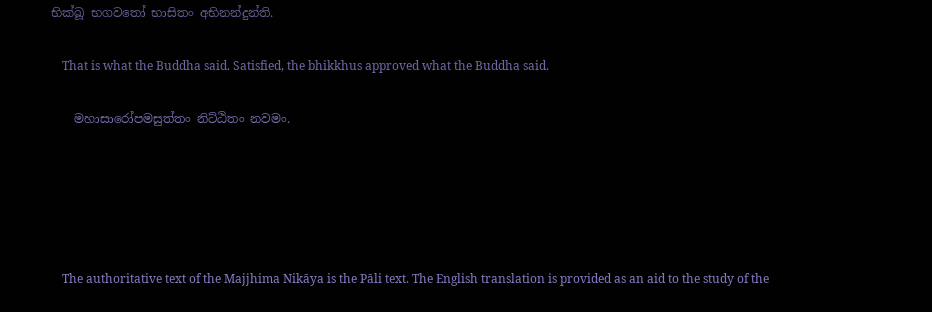භික්ඛූ භගවතෝ භාසිතං අභිනන්දුන්ති.

    That is what the Buddha said. Satisfied, the bhikkhus approved what the Buddha said.

    මහාසාරෝපමසුත්තං නිට්ඨිතං නවමං.





    The authoritative text of the Majjhima Nikāya is the Pāli text. The English translation is provided as an aid to the study of the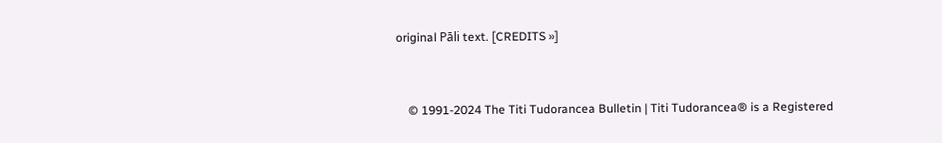original Pāli text. [CREDITS »]


    © 1991-2024 The Titi Tudorancea Bulletin | Titi Tudorancea® is a Registered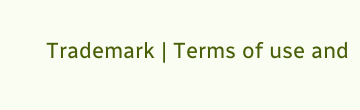Trademark | Terms of use and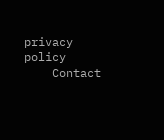privacy policy
    Contact